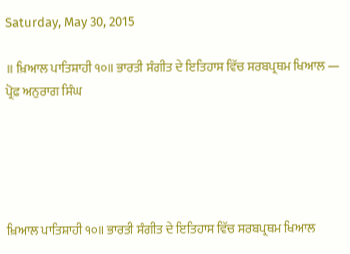Saturday, May 30, 2015

॥ ਖ਼ਿਆਲ ਪਾਤਿਸ਼ਾਹੀ ੧੦॥ ਭਾਰਤੀ ਸੰਗੀਤ ਦੇ ਇਤਿਹਾਸ ਵਿੱਚ ਸਰਬਪ੍ਰਥਮ ਖਿਆਲ — ਪ੍ਰੋਫ਼ ਅਨੁਰਾਗ ਸਿੰਘ





ਖ਼ਿਆਲ ਪਾਤਿਸ਼ਾਹੀ ੧੦॥ ਭਾਰਤੀ ਸੰਗੀਤ ਦੇ ਇਤਿਹਾਸ ਵਿੱਚ ਸਰਬਪ੍ਰਥਮ ਖਿਆਲ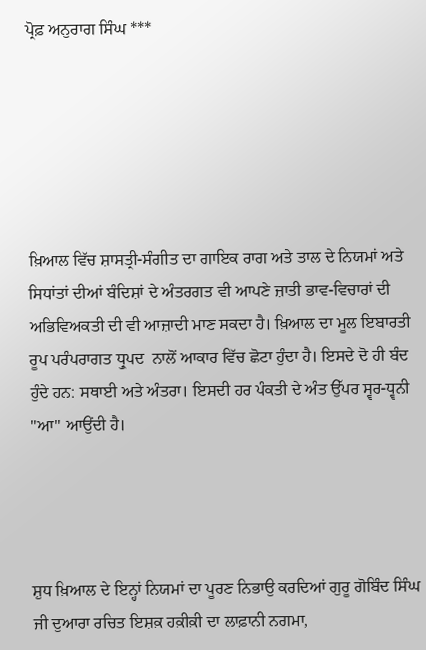ਪ੍ਰੋਫ਼ ਅਨੁਰਾਗ ਸਿੰਘ ***






ਖ਼ਿਆਲ ਵਿੱਚ ਸ਼ਾਸਤ੍ਰੀ-ਸੰਗੀਤ ਦਾ ਗਾਇਕ ਰਾਗ ਅਤੇ ਤਾਲ ਦੇ ਨਿਯਮਾਂ ਅਤੇ ਸਿਧਾਂਤਾਂ ਦੀਆਂ ਬੰਦਿਸ਼ਾਂ ਦੇ ਅੰਤਰਗਤ ਵੀ ਆਪਣੇ ਜ਼ਾਤੀ ਭਾਵ-ਵਿਚਾਰਾਂ ਦੀ ਅਭਿਵਿਅਕਤੀ ਦੀ ਵੀ ਆਜ਼ਾਦੀ ਮਾਣ ਸਕਦਾ ਹੈ। ਖ਼ਿਆਲ ਦਾ ਮੂਲ ਇਬਾਰਤੀ ਰੂਪ ਪਰੰਪਰਾਗਤ ਧ੍ਰੁਪਦ  ਨਾਲੋਂ ਆਕਾਰ ਵਿੱਚ ਛੋਟਾ ਹੁੰਦਾ ਹੈ। ਇਸਦੇ ਦੋ ਹੀ ਬੰਦ ਹੁੰਦੇ ਹਨ: ਸਥਾਈ ਅਤੇ ਅੰਤਰਾ। ਇਸਦੀ ਹਰ ਪੰਕਤੀ ਦੇ ਅੰਤ ਉੱਪਰ ਸ੍ਵਰ-ਧ੍ਵਨੀ "ਆ" ਆਉਂਦੀ ਹੈ।




ਸ਼ੁਧ ਖ਼ਿਆਲ ਦੇ ਇਨ੍ਹਾਂ ਨਿਯਮਾਂ ਦਾ ਪੂਰਣ ਨਿਭਾਉ ਕਰਦਿਆਂ ਗੁਰੂ ਗੋਬਿੰਦ ਸਿੰਘ ਜੀ ਦੁਆਰਾ ਰਚਿਤ ਇਸ਼ਕ਼ ਹਕ਼ੀਕ਼ੀ ਦਾ ਲਾਫ਼ਾਨੀ ਨਗਮਾ,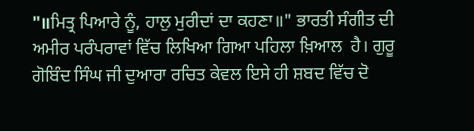"॥ਮਿਤ੍ਰ ਪਿਆਰੇ ਨੂੰ, ਹਾਲੁ ਮੁਰੀਦਾਂ ਦਾ ਕਹਣਾ॥" ਭਾਰਤੀ ਸੰਗੀਤ ਦੀ ਅਮੀਰ ਪਰੰਪਰਾਵਾਂ ਵਿੱਚ ਲਿਖਿਆ ਗਿਆ ਪਹਿਲਾ ਖ਼ਿਆਲ  ਹੈ। ਗੁਰੂ ਗੋਬਿੰਦ ਸਿੰਘ ਜੀ ਦੁਆਰਾ ਰਚਿਤ ਕੇਵਲ ਇਸੇ ਹੀ ਸ਼ਬਦ ਵਿੱਚ ਦੋ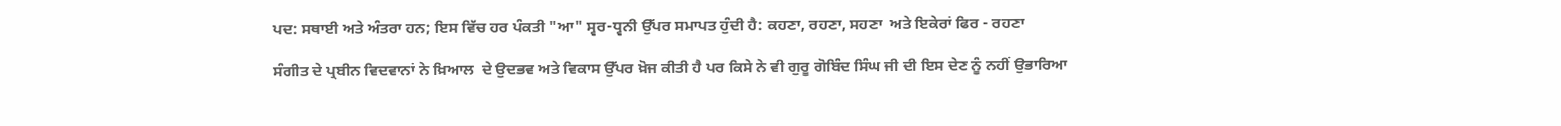ਪਦ: ਸਥਾਈ ਅਤੇ ਅੰਤਰਾ ਹਨ; ਇਸ ਵਿੱਚ ਹਰ ਪੰਕਤੀ "ਆ" ਸ੍ਵਰ-ਧ੍ਵਨੀ ਉੱਪਰ ਸਮਾਪਤ ਹੁੰਦੀ ਹੈ: ਕਹਣਾ, ਰਹਣਾ, ਸਹਣਾ  ਅਤੇ ਇਕੇਰਾਂ ਫਿਰ - ਰਹਣਾ

ਸੰਗੀਤ ਦੇ ਪ੍ਰਬੀਨ ਵਿਦਵਾਨਾਂ ਨੇ ਖ਼ਿਆਲ  ਦੇ ਉਦਭਵ ਅਤੇ ਵਿਕਾਸ ਉੱਪਰ ਖ਼ੋਜ ਕੀਤੀ ਹੈ ਪਰ ਕਿਸੇ ਨੇ ਵੀ ਗੁਰੂ ਗੋਬਿੰਦ ਸਿੰਘ ਜੀ ਦੀ ਇਸ ਦੇਣ ਨੂੰ ਨਹੀਂ ਉਭਾਰਿਆ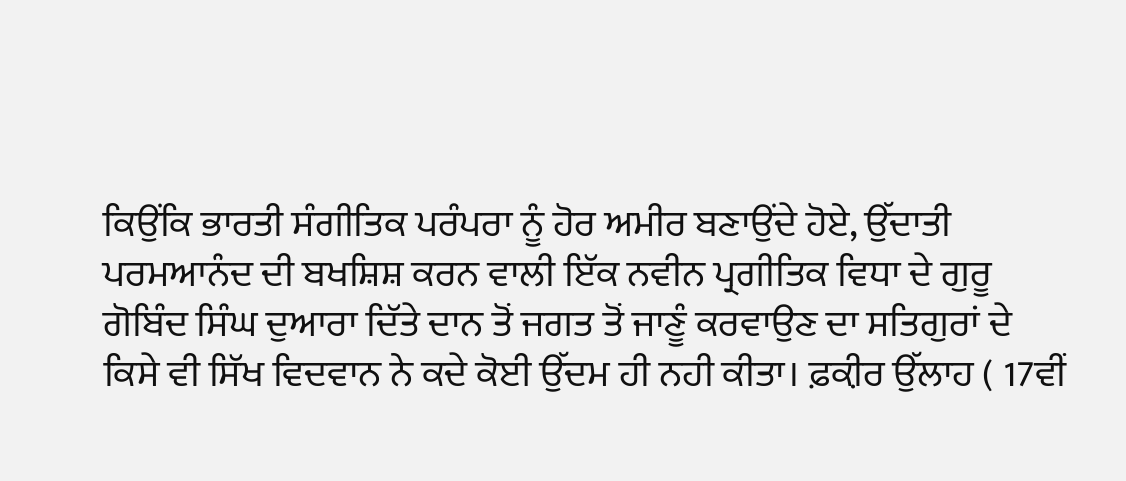ਕਿਉਂਕਿ ਭਾਰਤੀ ਸੰਗੀਤਿਕ ਪਰੰਪਰਾ ਨੂੰ ਹੋਰ ਅਮੀਰ ਬਣਾਉਂਦੇ ਹੋਏ, ਉੱਦਾਤੀ ਪਰਮਆਨੰਦ ਦੀ ਬਖਸ਼ਿਸ਼ ਕਰਨ ਵਾਲੀ ਇੱਕ ਨਵੀਨ ਪ੍ਰਗੀਤਿਕ ਵਿਧਾ ਦੇ ਗੁਰੂ ਗੋਬਿੰਦ ਸਿੰਘ ਦੁਆਰਾ ਦਿੱਤੇ ਦਾਨ ਤੋਂ ਜਗਤ ਤੋਂ ਜਾਣੂੰ ਕਰਵਾਉਣ ਦਾ ਸਤਿਗੁਰਾਂ ਦੇ ਕਿਸੇ ਵੀ ਸਿੱਖ ਵਿਦਵਾਨ ਨੇ ਕਦੇ ਕੋਈ ਉੱਦਮ ਹੀ ਨਹੀ ਕੀਤਾ। ਫ਼ਕ਼ੀਰ ਉੱਲਾਹ ( 17ਵੀਂ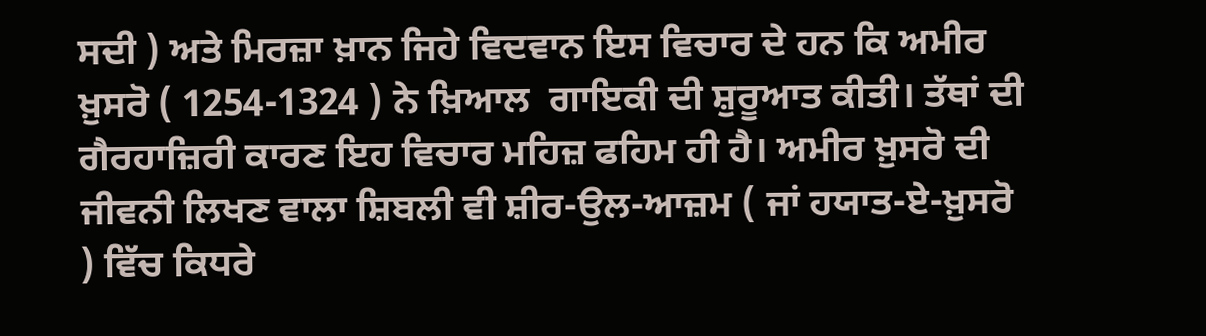ਸਦੀ ) ਅਤੇ ਮਿਰਜ਼ਾ ਖ਼ਾਨ ਜਿਹੇ ਵਿਦਵਾਨ ਇਸ ਵਿਚਾਰ ਦੇ ਹਨ ਕਿ ਅਮੀਰ ਖ਼ੁਸਰੋ ( 1254-1324 ) ਨੇ ਖ਼ਿਆਲ  ਗਾਇਕੀ ਦੀ ਸ਼ੁਰੂਆਤ ਕੀਤੀ। ਤੱਥਾਂ ਦੀ ਗੈਰਹਾਜ਼ਿਰੀ ਕਾਰਣ ਇਹ ਵਿਚਾਰ ਮਹਿਜ਼ ਫਹਿਮ ਹੀ ਹੈ। ਅਮੀਰ ਖ਼ੁਸਰੋ ਦੀ ਜੀਵਨੀ ਲਿਖਣ ਵਾਲਾ ਸ਼ਿਬਲੀ ਵੀ ਸ਼ੀਰ-ਉਲ-ਆਜ਼ਮ ( ਜਾਂ ਹਯਾਤ-ਏ-ਖ਼ੁਸਰੋ ) ਵਿੱਚ ਕਿਧਰੇ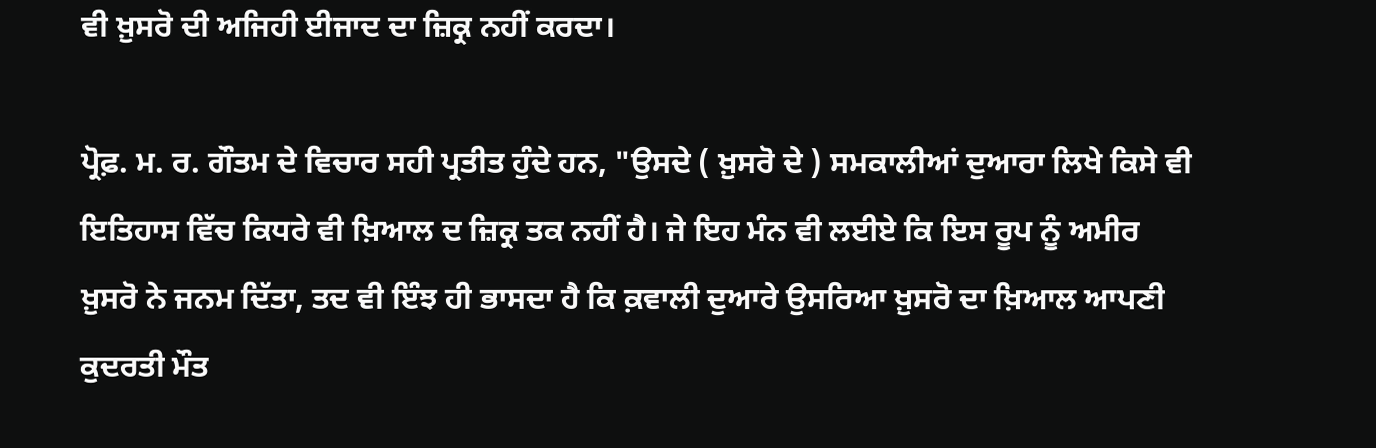ਵੀ ਖ਼ੁਸਰੋ ਦੀ ਅਜਿਹੀ ਈਜਾਦ ਦਾ ਜ਼ਿਕ੍ਰ ਨਹੀਂ ਕਰਦਾ।

ਪ੍ਰੋਫ਼. ਮ. ਰ. ਗੌਤਮ ਦੇ ਵਿਚਾਰ ਸਹੀ ਪ੍ਰਤੀਤ ਹੁੰਦੇ ਹਨ, "ਉਸਦੇ ( ਖ਼ੁਸਰੋ ਦੇ ) ਸਮਕਾਲੀਆਂ ਦੁਆਰਾ ਲਿਖੇ ਕਿਸੇ ਵੀ ਇਤਿਹਾਸ ਵਿੱਚ ਕਿਧਰੇ ਵੀ ਖ਼ਿਆਲ ਦ ਜ਼ਿਕ੍ਰ ਤਕ ਨਹੀਂ ਹੈ। ਜੇ ਇਹ ਮੰਨ ਵੀ ਲਈਏ ਕਿ ਇਸ ਰੂਪ ਨੂੰ ਅਮੀਰ ਖ਼ੁਸਰੋ ਨੇ ਜਨਮ ਦਿੱਤਾ, ਤਦ ਵੀ ਇੰਝ ਹੀ ਭਾਸਦਾ ਹੈ ਕਿ ਕ਼ਵਾਲੀ ਦੁਆਰੇ ਉਸਰਿਆ ਖ਼ੁਸਰੋ ਦਾ ਖ਼ਿਆਲ ਆਪਣੀ ਕੁਦਰਤੀ ਮੌਤ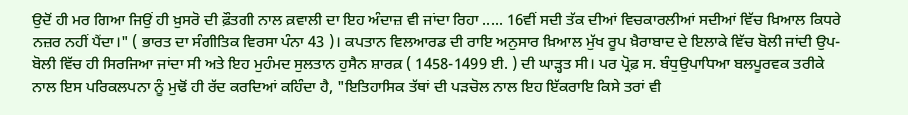ਉਦੋਂ ਹੀ ਮਰ ਗਿਆ ਜਿਉਂ ਹੀ ਖ਼ੁਸਰੋ ਦੀ ਫ਼ੌਤਗੀ ਨਾਲ ਕ਼ਵਾਲੀ ਦਾ ਇਹ ਅੰਦਾਜ਼ ਵੀ ਜਾਂਦਾ ਰਿਹਾ ..... 16ਵੀਂ ਸਦੀ ਤੱਕ ਦੀਆਂ ਵਿਚਕਾਰਲੀਆਂ ਸਦੀਆਂ ਵਿੱਚ ਖ਼ਿਆਲ ਕਿਧਰੇ ਨਜ਼ਰ ਨਹੀਂ ਪੈਂਦਾ।" ( ਭਾਰਤ ਦਾ ਸੰਗੀਤਿਕ ਵਿਰਸਾ ਪੰਨਾ 43 )। ਕਪਤਾਨ ਵਿਲਆਰਡ ਦੀ ਰਾਇ ਅਨੁਸਾਰ ਖ਼ਿਆਲ ਮੁੱਖ ਰੂਪ ਖ਼ੈਰਾਬਾਦ ਦੇ ਇਲਾਕੇ ਵਿੱਚ ਬੋਲੀ ਜਾਂਦੀ ਉਪ-ਬੋਲੀ ਵਿੱਚ ਹੀ ਸਿਰਜਿਆ ਜਾਂਦਾ ਸੀ ਅਤੇ ਇਹ ਮੁਹੰਮਦ ਸੁਲਤਾਨ ਹੁਸੈਨ ਸ਼ਾਰਕ਼ ( 1458-1499 ਈ. ) ਦੀ ਘਾੜ੍ਹਤ ਸੀ। ਪਰ ਪ੍ਰੋਫ਼ ਸ. ਬੰਧੁਉਪਾਧਿਆ ਬਲਪੂਰਵਕ ਤਰੀਕੇ ਨਾਲ ਇਸ ਪਰਿਕਲਪਨਾ ਨੂੰ ਮੁਢੋਂ ਹੀ ਰੱਦ ਕਰਦਿਆਂ ਕਹਿੰਦਾ ਹੈ, "ਇਤਿਹਾਸਿਕ ਤੱਥਾਂ ਦੀ ਪੜਚੋਲ ਨਾਲ ਇਹ ਇੱਕਰਾਇ ਕਿਸੇ ਤਰਾਂ ਵੀ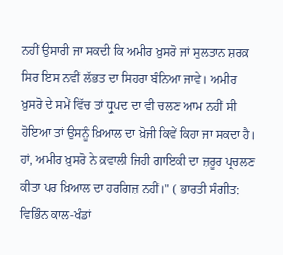ਨਹੀਂ ਉਸਾਰੀ ਜਾ ਸਕਦੀ ਕਿ ਅਮੀਰ ਖ਼ੁਸਰੋ ਜਾਂ ਸੁਲਤਾਨ ਸ਼ਰਕ਼ ਸਿਰ ਇਸ ਨਵੀਂ ਲੱਭਤ ਦਾ ਸਿਹਰਾ ਬੰਨਿਆ ਜਾਵੇ। ਅਮੀਰ ਖ਼ੁਸਰੋ ਦੇ ਸਮੇਂ ਵਿੱਚ ਤਾਂ ਧ੍ਰੁਪਦ ਦਾ ਵੀ ਚਲਣ ਆਮ ਨਹੀਂ ਸੀ ਹੋਇਆ ਤਾਂ ਉਸਨੂੰ ਖ਼ਿਆਲ ਦਾ ਖ਼ੋਜੀ ਕਿਵੇਂ ਕਿਹਾ ਜਾ ਸਕਦਾ ਹੈ। ਹਾਂ, ਅਮੀਰ ਖ਼ੁਸਰੋ ਨੇ ਕ਼ਵਾਲੀ ਜਿਹੀ ਗਾਇਕੀ ਦਾ ਜ਼ਰੂਰ ਪ੍ਰਚਲਣ ਕੀਤਾ ਪਰ ਖ਼ਿਆਲ ਦਾ ਹਰਗਿਜ਼ ਨਹੀਂ।" ( ਭਾਰਤੀ ਸੰਗੀਤ: ਵਿਭਿੰਨ ਕਾਲ-ਖੰਡਾਂ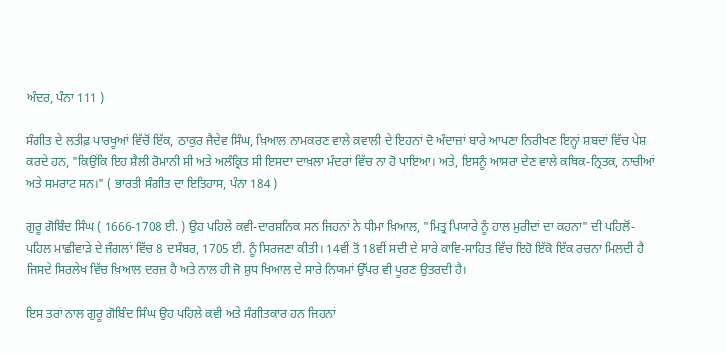ਅੰਦਰ, ਪੰਨਾ 111 )

ਸੰਗੀਤ ਦੇ ਲਤੀਫ਼ ਪਾਰਖੂਆਂ ਵਿੱਚੋਂ ਇੱਕ, ਠਾਕੁਰ ਜੈਦੇਵ ਸਿੰਘ, ਖ਼ਿਆਲ ਨਾਮਕਰਣ ਵਾਲੇ ਕ਼ਵਾਲੀ ਦੇ ਇਹਨਾਂ ਦੋ ਅੰਦਾਜ਼ਾਂ ਬਾਰੇ ਆਪਣਾ ਨਿਰੀਖਣ ਇਨ੍ਹਾਂ ਸ਼ਬਦਾਂ ਵਿੱਚ ਪੇਸ਼ ਕਰਦੇ ਹਨ, "ਕਿਉਂਕਿ ਇਹ ਸ਼ੈਲੀ ਰੋਮਾਨੀ ਸੀ ਅਤੇ ਅਲੰਕ੍ਰਿਤ ਸੀ ਇਸਦਾ ਦਾਖ਼ਲਾ ਮੰਦਰਾਂ ਵਿੱਚ ਨਾ ਹੋ ਪਾਇਆ। ਅਤੇ, ਇਸਨੂੰ ਆਸਰਾ ਦੇਣ ਵਾਲੇ ਕਥਿਕ-ਨ੍ਰਿਤਕ, ਨਾਚੀਆਂ ਅਤੇ ਸਮਰਾਟ ਸਨ।" ( ਭਾਰਤੀ ਸੰਗੀਤ ਦਾ ਇਤਿਹਾਸ, ਪੰਨਾ 184 )

ਗੁਰੂ ਗੋਬਿੰਦ ਸਿੰਘ ( 1666-1708 ਈ. ) ਉਹ ਪਹਿਲੇ ਕਵੀ-ਦਾਰਸ਼ਨਿਕ ਸਨ ਜਿਹਨਾਂ ਨੇ ਧੀਮਾ ਖ਼ਿਆਲ, "ਮਿਤ੍ਰ ਪਿਯਾਰੇ ਨੂੰ ਹਾਲ ਮੁਰੀਦਾਂ ਦਾ ਕਹਨਾ" ਦੀ ਪਹਿਲੋਂ-ਪਹਿਲ ਮਾਛੀਵਾੜੇ ਦੇ ਜੰਗਲਾਂ ਵਿੱਚ 8 ਦਸੰਬਰ, 1705 ਈ. ਨੂੰ ਸਿਰਜਣਾ ਕੀਤੀ। 14ਵੀਂ ਤੋਂ 18ਵੀਂ ਸਦੀ ਦੇ ਸਾਰੇ ਕਾਵਿ-ਸਾਹਿਤ ਵਿੱਚ ਇਹੋ ਇੱਕੋ ਇੱਕ ਰਚਨਾ ਮਿਲਦੀ ਹੈ ਜਿਸਦੇ ਸਿਰਲੇਖ ਵਿੱਚ ਖ਼ਿਆਲ ਦਰਜ਼ ਹੈ ਅਤੇ ਨਾਲ ਹੀ ਜੋ ਸ਼ੁਧ ਖਿਆਲ ਦੇ ਸਾਰੇ ਨਿਯਮਾਂ ਉੱਪਰ ਵੀ ਪੂਰਣ ਉਤਰਦੀ ਹੈ।

ਇਸ ਤਰਾਂ ਨਾਲ ਗੁਰੂ ਗੋਬਿੰਦ ਸਿੰਘ ਉਹ ਪਹਿਲੇ ਕਵੀ ਅਤੇ ਸੰਗੀਤਕਾਰ ਹਨ ਜਿਹਨਾਂ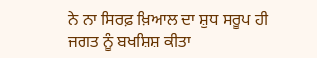ਨੇ ਨਾ ਸਿਰਫ਼ ਖ਼ਿਆਲ ਦਾ ਸ਼ੁਧ ਸਰੂਪ ਹੀ ਜਗਤ ਨੂੰ ਬਖਸ਼ਿਸ਼ ਕੀਤਾ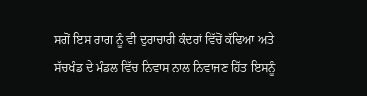ਸਗੋਂ ਇਸ ਰਾਗ ਨੂੰ ਵੀ ਦੁਰਾਚਾਰੀ ਕੰਦਰਾਂ ਵਿੱਚੋਂ ਕੱਢਿਆ ਅਤੇ ਸੱਚਖੰਡ ਦੇ ਮੰਡਲ ਵਿੱਚ ਨਿਵਾਸ ਨਾਲ ਨਿਵਾਜਣ ਹਿੱਤ ਇਸਨੂੰ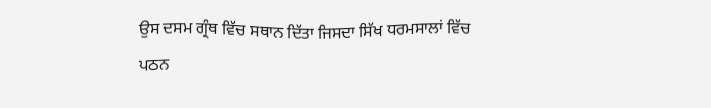ਉਸ ਦਸਮ ਗ੍ਰੰਥ ਵਿੱਚ ਸਥਾਨ ਦਿੱਤਾ ਜਿਸਦਾ ਸਿੱਖ ਧਰਮਸਾਲਾਂ ਵਿੱਚ ਪਠਨ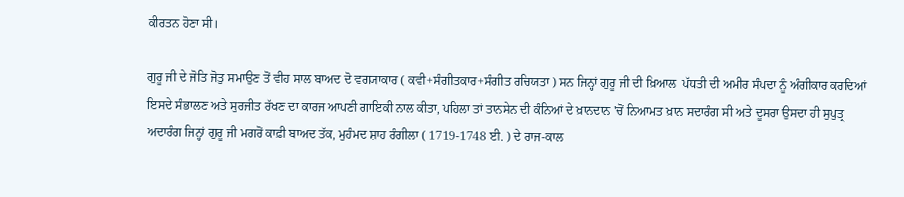ਕੀਰਤਨ ਹੋਣਾ ਸੀ।

ਗੁਰੂ ਜੀ ਦੇ ਜੋਤਿ ਜੋਤੁ ਸਮਾਉਣ ਤੋਂ ਵੀਹ ਸਾਲ ਬਾਅਦ ਦੋ ਵਗ੍ਯਾਕਾਰ ( ਕਵੀ+ਸੰਗੀਤਕਾਰ+ਸੰਗੀਤ ਰਚਿਯਤਾ ) ਸਨ ਜਿਨ੍ਹਾਂ ਗੁਰੂ ਜੀ ਦੀ ਖ਼ਿਆਲ  ਪੱਧਤੀ ਦੀ ਅਮੀਰ ਸੰਪਦਾ ਨੂੰ ਅੰਗੀਕਾਰ ਕਰਦਿਆਂ ਇਸਦੇ ਸੰਭਾਲਣ ਅਤੇ ਸੁਰਜੀਤ ਰੱਖਣ ਦਾ ਕਾਰਜ ਆਪਣੀ ਗਾਇਕੀ ਨਾਲ ਕੀਤਾ, ਪਹਿਲਾ ਤਾਂ ਤਾਨਸੇਨ ਦੀ ਕੰਨਿਆਂ ਦੇ ਖ਼ਾਨਦਾਨ 'ਚੋਂ ਨਿਆਮਤ ਖ਼ਾਨ ਸਦਾਰੰਗ ਸੀ ਅਤੇ ਦੂਸਰਾ ਉਸਦਾ ਹੀ ਸੁਪੁਤ੍ਰ ਅਦਾਰੰਗ ਜਿਨ੍ਹਾਂ ਗੁਰੂ ਜੀ ਮਗਰੋਂ ਕਾਫ਼ੀ ਬਾਅਦ ਤੱਕ, ਮੁਹੰਮਦ ਸ਼ਾਹ ਰੰਗੀਲਾ ( 1719-1748 ਈ. ) ਦੇ ਰਾਜ-ਕਾਲ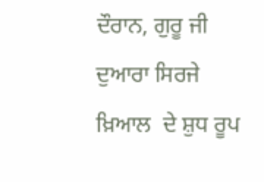ਦੌਰਾਨ, ਗੁਰੂ ਜੀ ਦੁਆਰਾ ਸਿਰਜੇ ਖ਼ਿਆਲ  ਦੇ ਸ਼ੁਧ ਰੂਪ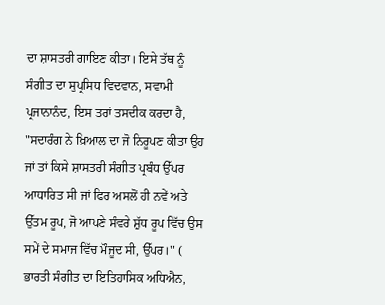ਦਾ ਸ਼ਾਸਤਰੀ ਗਾਇਣ ਕੀਤਾ। ਇਸੇ ਤੱਥ ਨੂੰ ਸੰਗੀਤ ਦਾ ਸੁਪ੍ਰਸਿਧ ਵਿਦਵਾਨ, ਸਵਾਮੀ ਪ੍ਰਜਾਨਾਨੰਦ, ਇਸ ਤਰਾਂ ਤਸਦੀਕ ਕਰਦਾ ਹੈ, "ਸਦਾਰੰਗ ਨੇ ਖ਼ਿਆਲ ਦਾ ਜੋ ਨਿਰੂਪਣ ਕੀਤਾ ਉਹ ਜਾਂ ਤਾਂ ਕਿਸੇ ਸ਼ਾਸਤਰੀ ਸੰਗੀਤ ਪ੍ਰਬੰਧ ਉੱਪਰ ਆਧਾਰਿਤ ਸੀ ਜਾਂ ਫਿਰ ਅਸਲੋਂ ਹੀ ਨਵੇਂ ਅਤੇ ਉੱਤਮ ਰੂਪ, ਜੋ ਆਪਣੇ ਸੰਵਰੇ ਸ਼ੁੱਧ ਰੂਪ ਵਿੱਚ ਉਸ ਸਮੇਂ ਦੇ ਸਮਾਜ ਵਿੱਚ ਮੌਜੂਦ ਸੀ, ਉੱਪਰ।" ( ਭਾਰਤੀ ਸੰਗੀਤ ਦਾ ਇਤਿਹਾਸਿਕ ਅਧਿਐਨ,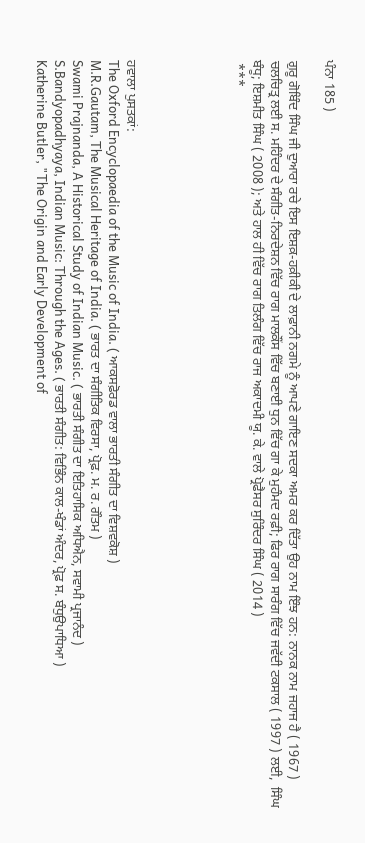ਪੰਨਾ 185 )

ਗੁਰੂ ਗੋਬਿੰਦ ਸਿੰਘ ਜੀ ਦੁਆਰਾ ਰਚੇ ਇਸ ਇਸ਼ਕ਼-ਹਕ਼ੀਕੀ ਦੇ ਲਾਫ਼ਾਨੀ ਨਗਮੇ ਨੂੰ ਆਪਣੇ ਗਾਇਣ ਸਦਕਾ ਅਮਰ ਕਰ ਦਿੱਤਾ ਉਹ ਨਾਮ ਇੰਝ ਹਨ: ਨਾਨਕ ਨਾਮ ਜਹਾਜ ਹੈ ( 1967 ) ਚਲਚਿਤ੍ਰ ਲਈ ਸ. ਮਹਿੰਦਰ ਦੇ ਸੰਗੀਤ-ਨਿਰਦੇਸ਼ਨ ਵਿੱਚ ਰਾਗ ਮਾਲਕੌਂਸ ਵਿੱਚ ਬਣਾਈ ਧੁਨ ਵਿੱਚ ਗਾ ਕੇ ਮੁਹੰਮਦ ਰਫ਼ੀ; ਫਿਰ ਰਾਗ ਸਾਰੰਗ ਵਿੱਚ ਜਵੱਦੀ ਟਕਸਾਲ ( 1997 ) ਲਈ,  ਸਿੰਘ ਬੰਧੂ; ਇਸ਼ਮੀਤ ਸਿੰਘ ( 2008 ); ਅਤੇ ਹਾਲ ਹੀ ਵਿੱਚ ਰਾਗ ਤਿਲੰਗ ਵਿੱਚ ਰਾਜ ਅਕਾਦਮੀ ਯੂ. ਕੇ. ਵਾਲੇ ਪ੍ਰੋਫੈਸਰ ਸੁਰਿੰਦਰ ਸਿੰਘ ( 2014 )
 ***





ਹਵਾਲਾ ਪੁਸਤਕਾਂ:
The Oxford Encyclopaedia of the Music of India. ( ਆਕਸਫ਼ੋਰਡ ਵਾਲਾ ਭਾਰਤੀ ਸੰਗੀਤ ਦਾ ਵਿਸ਼ਵਕੋਸ਼ )
M.R.Gautam, The Musical Heritage of India. ( ਭਾਰਤ ਦਾ ਸੰਗੀਤਿਕ ਵਿਰਸਾ, ਪ੍ਰੋਫ਼. ਮ. ਰ. ਗੌਤਮ )
Swami Prajnanda, A Historical Study of Indian Music. ( ਭਾਰਤੀ ਸੰਗੀਤ ਦਾ ਇਤਿਹਾਸਿਕ ਅਧਿਐਨ, ਸਵਾਮੀ ਪ੍ਰਜਾਨੰਦ )
S.Bandyopadhyaya, Indian Music: Through the Ages. ( ਭਾਰਤੀ ਸੰਗੀਤ: ਵਿਭਿੰਨ ਕਾਲ-ਖੰਡਾਂ ਅੰਦਰ, ਪ੍ਰੋਫ਼ ਸ. ਬੰਧੁਉਪਾਧਿਆ )
Katherine Butler, "The Origin and Early Development of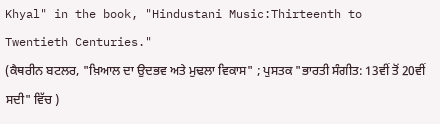Khyal" in the book, "Hindustani Music:Thirteenth to Twentieth Centuries."
(ਕੈਥਰੀਨ ਬਟਲਰ, "ਖ਼ਿਆਲ ਦਾ ਉਦਭਵ ਅਤੇ ਮੁਢਲਾ ਵਿਕਾਸ" ; ਪੁਸਤਕ "ਭਾਰਤੀ ਸੰਗੀਤ: 13ਵੀਂ ਤੋਂ 20ਵੀਂ ਸਦੀ" ਵਿੱਚ )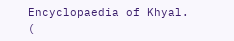Encyclopaedia of Khyal. (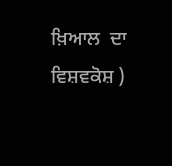ਖ਼ਿਆਲ  ਦਾ ਵਿਸ਼ਵਕੋਸ਼ )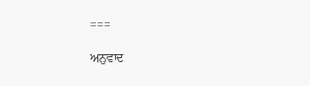===

ਅਨੁਵਾਦ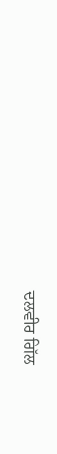ਦਲਵੀਰ ਗਿੱਲ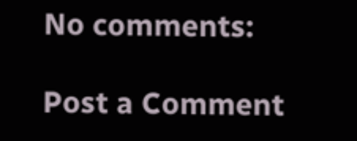No comments:

Post a Comment